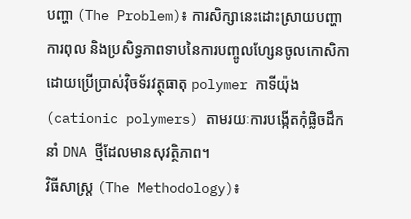បញ្ហា (The Problem)៖ ការសិក្សានេះដោះស្រាយបញ្ហាការពុល និងប្រសិទ្ធភាពទាបនៃការបញ្ចូលហ្សែនចូលកោសិកាដោយប្រើប្រាស់វ៉ិចទ័រវត្ថុធាតុ polymer កាទីយ៉ុង (cationic polymers) តាមរយៈការបង្កើតកុំផ្លិចដឹកនាំ DNA ថ្មីដែលមានសុវត្ថិភាព។
វិធីសាស្ត្រ (The Methodology)៖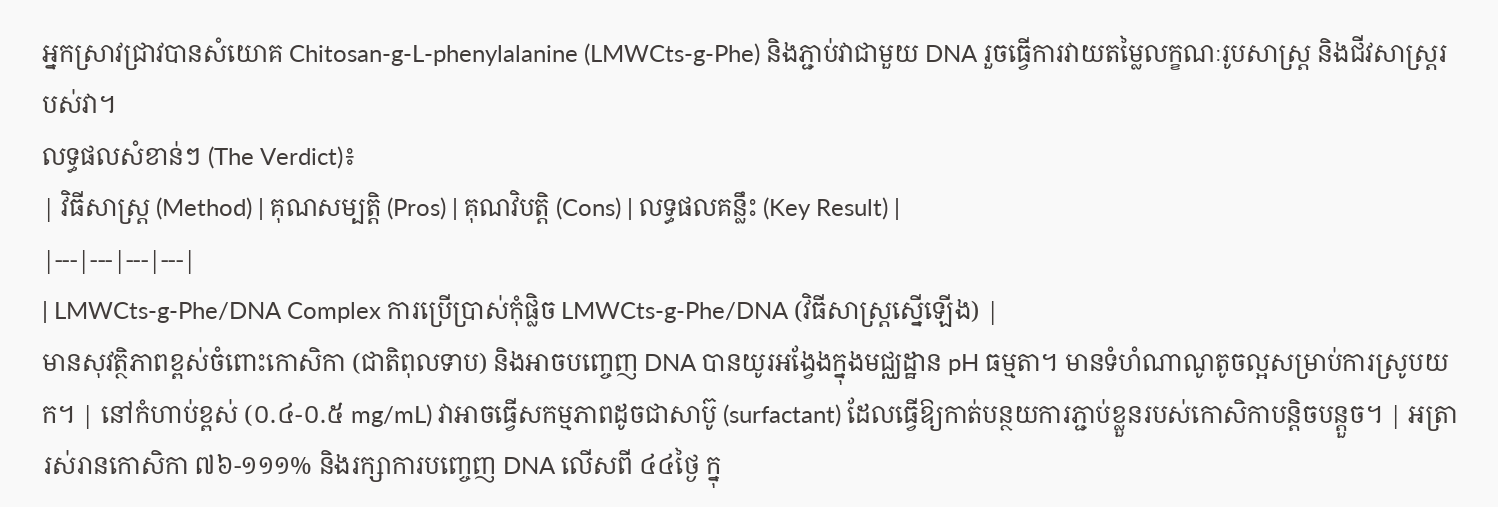អ្នកស្រាវជ្រាវបានសំយោគ Chitosan-g-L-phenylalanine (LMWCts-g-Phe) និងភ្ជាប់វាជាមួយ DNA រួចធ្វើការវាយតម្លៃលក្ខណៈរូបសាស្ត្រ និងជីវសាស្ត្ររបស់វា។
លទ្ធផលសំខាន់ៗ (The Verdict)៖
| វិធីសាស្ត្រ (Method) | គុណសម្បត្តិ (Pros) | គុណវិបត្តិ (Cons) | លទ្ធផលគន្លឹះ (Key Result) |
|---|---|---|---|
| LMWCts-g-Phe/DNA Complex ការប្រើប្រាស់កុំផ្លិច LMWCts-g-Phe/DNA (វិធីសាស្ត្រស្នើឡើង) |
មានសុវត្ថិភាពខ្ពស់ចំពោះកោសិកា (ជាតិពុលទាប) និងអាចបញ្ចេញ DNA បានយូរអង្វែងក្នុងមជ្ឈដ្ឋាន pH ធម្មតា។ មានទំហំណាណូតូចល្អសម្រាប់ការស្រូបយក។ | នៅកំហាប់ខ្ពស់ (០.៤-០.៥ mg/mL) វាអាចធ្វើសកម្មភាពដូចជាសាប៊ូ (surfactant) ដែលធ្វើឱ្យកាត់បន្ថយការភ្ជាប់ខ្លួនរបស់កោសិកាបន្តិចបន្តួច។ | អត្រារស់រានកោសិកា ៧៦-១១១% និងរក្សាការបញ្ចេញ DNA លើសពី ៤៤ថ្ងៃ ក្នុ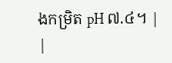ងកម្រិត pH ៧.៤។ |
|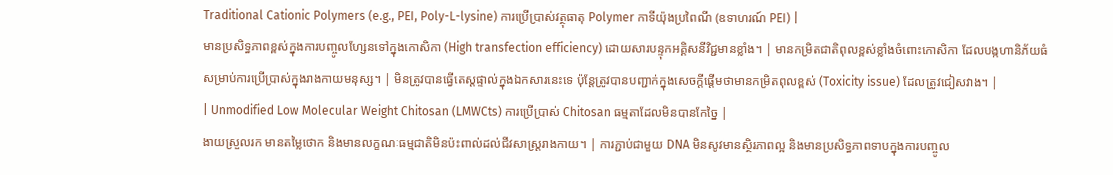Traditional Cationic Polymers (e.g., PEI, Poly-L-lysine) ការប្រើប្រាស់វត្ថុធាតុ Polymer កាទីយ៉ុងប្រពៃណី (ឧទាហរណ៍ PEI) |
មានប្រសិទ្ធភាពខ្ពស់ក្នុងការបញ្ចូលហ្សែនទៅក្នុងកោសិកា (High transfection efficiency) ដោយសារបន្ទុកអគ្គិសនីវិជ្ជមានខ្លាំង។ | មានកម្រិតជាតិពុលខ្ពស់ខ្លាំងចំពោះកោសិកា ដែលបង្កហានិភ័យធំសម្រាប់ការប្រើប្រាស់ក្នុងរាងកាយមនុស្ស។ | មិនត្រូវបានធ្វើតេស្តផ្ទាល់ក្នុងឯកសារនេះទេ ប៉ុន្តែត្រូវបានបញ្ជាក់ក្នុងសេចក្តីផ្តើមថាមានកម្រិតពុលខ្ពស់ (Toxicity issue) ដែលត្រូវជៀសវាង។ |
| Unmodified Low Molecular Weight Chitosan (LMWCts) ការប្រើប្រាស់ Chitosan ធម្មតាដែលមិនបានកែច្នៃ |
ងាយស្រួលរក មានតម្លៃថោក និងមានលក្ខណៈធម្មជាតិមិនប៉ះពាល់ដល់ជីវសាស្ត្ររាងកាយ។ | ការភ្ជាប់ជាមួយ DNA មិនសូវមានស្ថិរភាពល្អ និងមានប្រសិទ្ធភាពទាបក្នុងការបញ្ចូល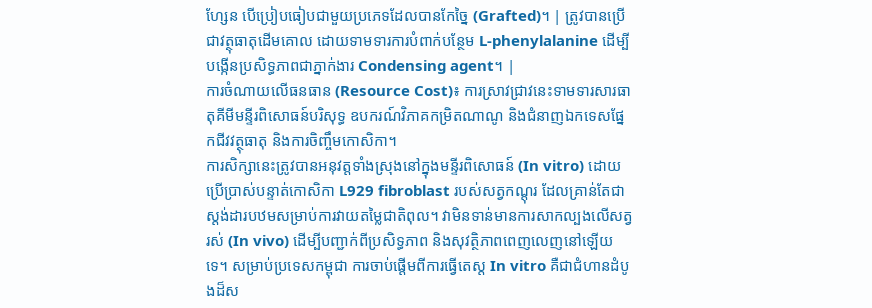ហ្សែន បើប្រៀបធៀបជាមួយប្រភេទដែលបានកែច្នៃ (Grafted)។ | ត្រូវបានប្រើជាវត្ថុធាតុដើមគោល ដោយទាមទារការបំពាក់បន្ថែម L-phenylalanine ដើម្បីបង្កើនប្រសិទ្ធភាពជាភ្នាក់ងារ Condensing agent។ |
ការចំណាយលើធនធាន (Resource Cost)៖ ការស្រាវជ្រាវនេះទាមទារសារធាតុគីមីមន្ទីរពិសោធន៍បរិសុទ្ធ ឧបករណ៍វិភាគកម្រិតណាណូ និងជំនាញឯកទេសផ្នែកជីវវត្ថុធាតុ និងការចិញ្ចឹមកោសិកា។
ការសិក្សានេះត្រូវបានអនុវត្តទាំងស្រុងនៅក្នុងមន្ទីរពិសោធន៍ (In vitro) ដោយប្រើប្រាស់បន្ទាត់កោសិកា L929 fibroblast របស់សត្វកណ្ដុរ ដែលគ្រាន់តែជាស្តង់ដារបឋមសម្រាប់ការវាយតម្លៃជាតិពុល។ វាមិនទាន់មានការសាកល្បងលើសត្វរស់ (In vivo) ដើម្បីបញ្ជាក់ពីប្រសិទ្ធភាព និងសុវត្ថិភាពពេញលេញនៅឡើយទេ។ សម្រាប់ប្រទេសកម្ពុជា ការចាប់ផ្តើមពីការធ្វើតេស្ត In vitro គឺជាជំហានដំបូងដ៏ស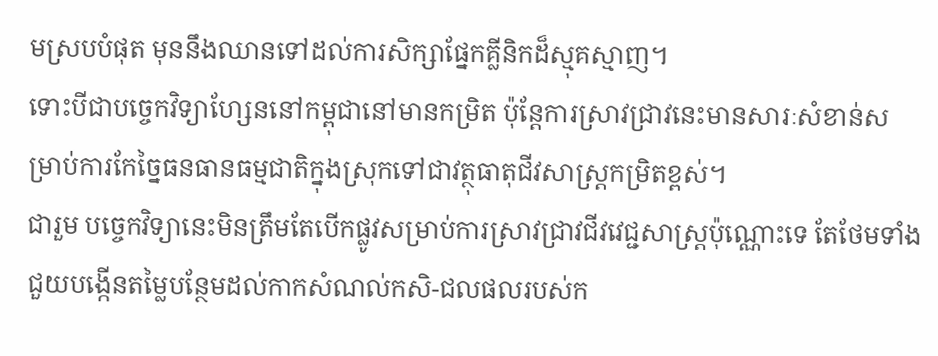មស្របបំផុត មុននឹងឈានទៅដល់ការសិក្សាផ្នែកគ្លីនិកដ៏ស្មុគស្មាញ។
ទោះបីជាបច្ចេកវិទ្យាហ្សែននៅកម្ពុជានៅមានកម្រិត ប៉ុន្តែការស្រាវជ្រាវនេះមានសារៈសំខាន់សម្រាប់ការកែច្នៃធនធានធម្មជាតិក្នុងស្រុកទៅជាវត្ថុធាតុជីវសាស្ត្រកម្រិតខ្ពស់។
ជារួម បច្ចេកវិទ្យានេះមិនត្រឹមតែបើកផ្លូវសម្រាប់ការស្រាវជ្រាវជីវវេជ្ជសាស្ត្រប៉ុណ្ណោះទេ តែថែមទាំងជួយបង្កើនតម្លៃបន្ថែមដល់កាកសំណល់កសិ-ជលផលរបស់ក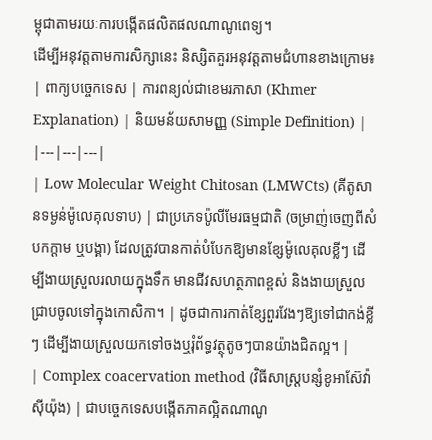ម្ពុជាតាមរយៈការបង្កើតផលិតផលណាណូពេទ្យ។
ដើម្បីអនុវត្តតាមការសិក្សានេះ និស្សិតគួរអនុវត្តតាមជំហានខាងក្រោម៖
| ពាក្យបច្ចេកទេស | ការពន្យល់ជាខេមរភាសា (Khmer Explanation) | និយមន័យសាមញ្ញ (Simple Definition) |
|---|---|---|
| Low Molecular Weight Chitosan (LMWCts) (គីតូសានទម្ងន់ម៉ូលេគុលទាប) | ជាប្រភេទប៉ូលីមែរធម្មជាតិ (ចម្រាញ់ចេញពីសំបកក្តាម ឬបង្គា) ដែលត្រូវបានកាត់បំបែកឱ្យមានខ្សែម៉ូលេគុលខ្លីៗ ដើម្បីងាយស្រួលរលាយក្នុងទឹក មានជីវសហត្ថភាពខ្ពស់ និងងាយស្រួលជ្រាបចូលទៅក្នុងកោសិកា។ | ដូចជាការកាត់ខ្សែពួរវែងៗឱ្យទៅជាកង់ខ្លីៗ ដើម្បីងាយស្រួលយកទៅចងឬរុំព័ទ្ធវត្ថុតូចៗបានយ៉ាងជិតល្អ។ |
| Complex coacervation method (វិធីសាស្ត្របន្សំខូអាស៊ែវ៉ាស៊ីយ៉ុង) | ជាបច្ចេកទេសបង្កើតភាគល្អិតណាណូ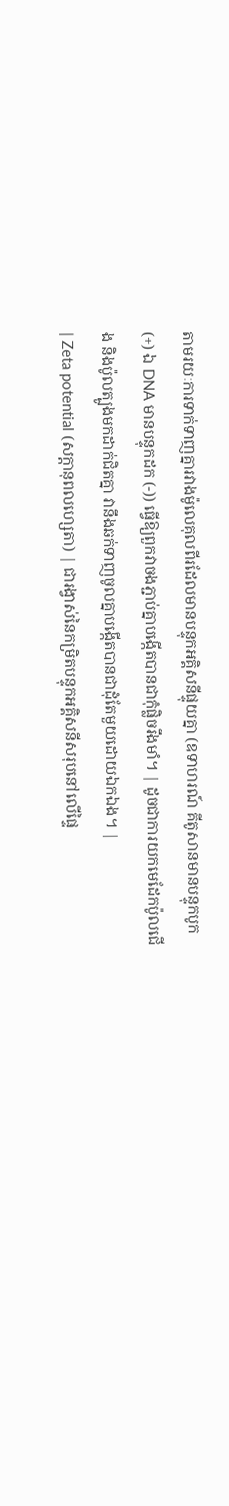តាមរយៈការទាក់ទាញគ្នារវាងម៉ូលេគុលពីរដែលមានបន្ទុកអគ្គិសនីផ្ទុយគ្នា (ឧទាហរណ៍ គីតូសានមានបន្ទុកបូក (+) ឯ DNA មានបន្ទុកដក (-)) ធ្វើឱ្យពួកវាចងភ្ជាប់គ្នាបង្កើតបានជាកុំផ្លិចរឹងមាំ។ | ដូចជាការយកមេដែកប៉ូលជើង និងប៉ូលត្បូងមកដាក់ជិតគ្នា វានឹងឆក់ទាញចូលគ្នាបង្កើតបានជាដុំតែមួយដោយឯកឯង។ |
| Zeta potential (សក្តានុពលហ្សេតា) | ជារង្វាស់នៃកម្រិតបន្ទុកអគ្គិសនីសរុបនៅលើផ្ទៃ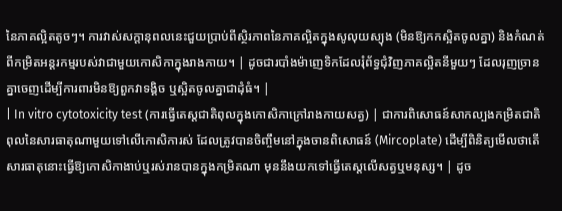នៃភាគល្អិតតូចៗ។ ការវាស់សក្តានុពលនេះជួយប្រាប់ពីស្ថិរភាពនៃភាគល្អិតក្នុងសូលុយស្យុង (មិនឱ្យកកស្អិតចូលគ្នា) និងកំណត់ពីកម្រិតអន្តរកម្មរបស់វាជាមួយកោសិកាក្នុងរាងកាយ។ | ដូចជារបាំងម៉ាញេទិកដែលរុំព័ទ្ធជុំវិញភាគល្អិតនីមួយៗ ដែលរុញច្រានគ្នាចេញដើម្បីការពារមិនឱ្យពួកវាទង្គិច ឬស្អិតចូលគ្នាជាដុំធំ។ |
| In vitro cytotoxicity test (ការធ្វើតេស្តជាតិពុលក្នុងកោសិកាក្រៅរាងកាយសត្វ) | ជាការពិសោធន៍សាកល្បងកម្រិតជាតិពុលនៃសារធាតុណាមួយទៅលើកោសិការស់ ដែលត្រូវបានចិញ្ចឹមនៅក្នុងចានពិសោធន៍ (Mircoplate) ដើម្បីពិនិត្យមើលថាតើសារធាតុនោះធ្វើឱ្យកោសិកាងាប់ឬរស់រានបានក្នុងកម្រិតណា មុននឹងយកទៅធ្វើតេស្តលើសត្វឬមនុស្ស។ | ដូច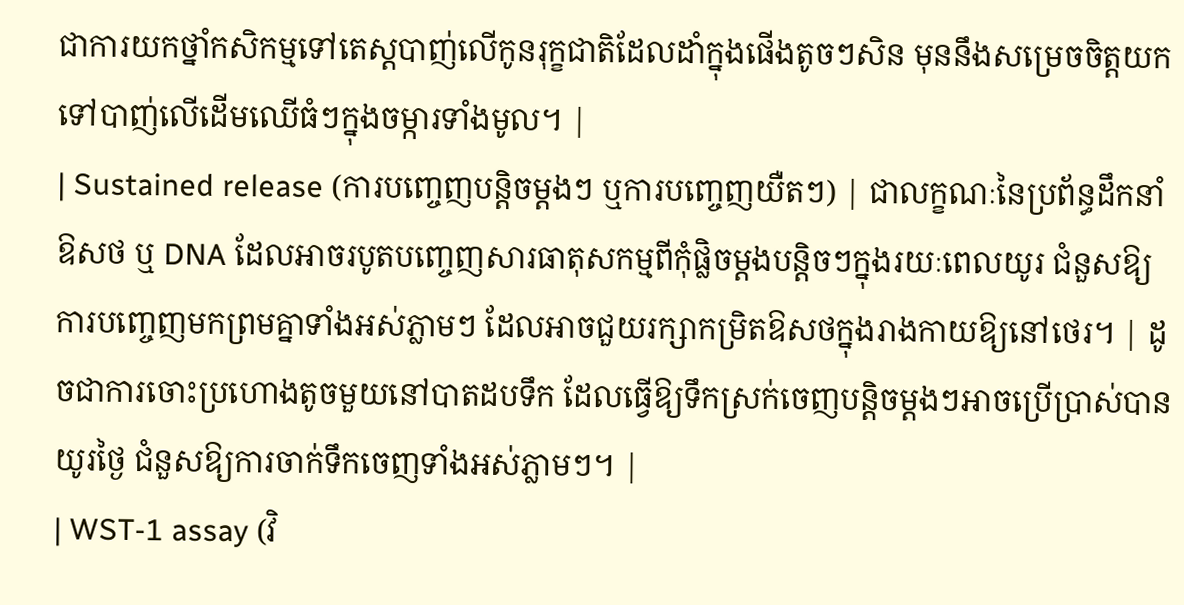ជាការយកថ្នាំកសិកម្មទៅតេស្តបាញ់លើកូនរុក្ខជាតិដែលដាំក្នុងផើងតូចៗសិន មុននឹងសម្រេចចិត្តយកទៅបាញ់លើដើមឈើធំៗក្នុងចម្ការទាំងមូល។ |
| Sustained release (ការបញ្ចេញបន្តិចម្តងៗ ឬការបញ្ចេញយឺតៗ) | ជាលក្ខណៈនៃប្រព័ន្ធដឹកនាំឱសថ ឬ DNA ដែលអាចរបូតបញ្ចេញសារធាតុសកម្មពីកុំផ្លិចម្តងបន្តិចៗក្នុងរយៈពេលយូរ ជំនួសឱ្យការបញ្ចេញមកព្រមគ្នាទាំងអស់ភ្លាមៗ ដែលអាចជួយរក្សាកម្រិតឱសថក្នុងរាងកាយឱ្យនៅថេរ។ | ដូចជាការចោះប្រហោងតូចមួយនៅបាតដបទឹក ដែលធ្វើឱ្យទឹកស្រក់ចេញបន្តិចម្តងៗអាចប្រើប្រាស់បានយូរថ្ងៃ ជំនួសឱ្យការចាក់ទឹកចេញទាំងអស់ភ្លាមៗ។ |
| WST-1 assay (វិ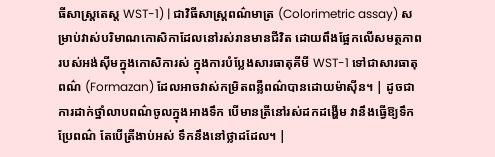ធីសាស្ត្រតេស្ត WST-1) | ជាវិធីសាស្ត្រពណ៌មាត្រ (Colorimetric assay) សម្រាប់វាស់បរិមាណកោសិកាដែលនៅរស់រានមានជីវិត ដោយពឹងផ្អែកលើសមត្ថភាពរបស់អង់ស៊ីមក្នុងកោសិការស់ ក្នុងការបំប្លែងសារធាតុគីមី WST-1 ទៅជាសារធាតុពណ៌ (Formazan) ដែលអាចវាស់កម្រិតពន្លឺពណ៌បានដោយម៉ាស៊ីន។ | ដូចជាការដាក់ថ្នាំលាបពណ៌ចូលក្នុងអាងទឹក បើមានត្រីនៅរស់ដកដង្ហើម វានឹងធ្វើឱ្យទឹកប្រែពណ៌ តែបើត្រីងាប់អស់ ទឹកនឹងនៅថ្លាដដែល។ |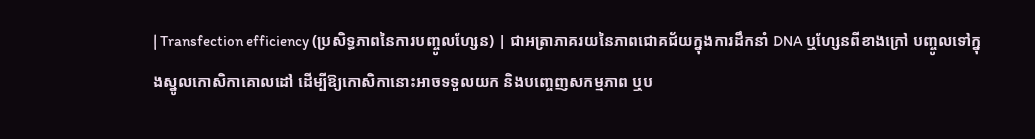| Transfection efficiency (ប្រសិទ្ធភាពនៃការបញ្ចូលហ្សែន) | ជាអត្រាភាគរយនៃភាពជោគជ័យក្នុងការដឹកនាំ DNA ឬហ្សែនពីខាងក្រៅ បញ្ចូលទៅក្នុងស្នូលកោសិកាគោលដៅ ដើម្បីឱ្យកោសិកានោះអាចទទួលយក និងបញ្ចេញសកម្មភាព ឬប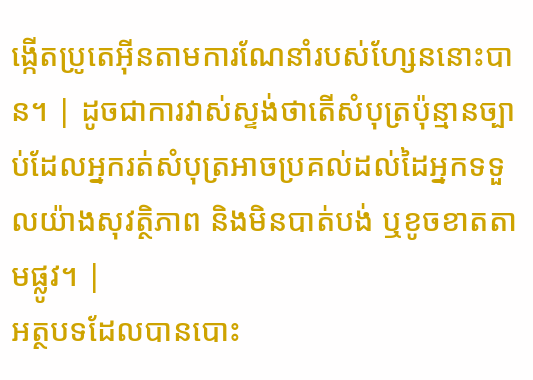ង្កើតប្រូតេអ៊ីនតាមការណែនាំរបស់ហ្សែននោះបាន។ | ដូចជាការវាស់ស្ទង់ថាតើសំបុត្រប៉ុន្មានច្បាប់ដែលអ្នករត់សំបុត្រអាចប្រគល់ដល់ដៃអ្នកទទួលយ៉ាងសុវត្ថិភាព និងមិនបាត់បង់ ឬខូចខាតតាមផ្លូវ។ |
អត្ថបទដែលបានបោះ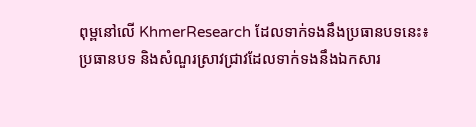ពុម្ពនៅលើ KhmerResearch ដែលទាក់ទងនឹងប្រធានបទនេះ៖
ប្រធានបទ និងសំណួរស្រាវជ្រាវដែលទាក់ទងនឹងឯកសារ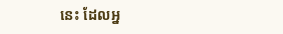នេះ ដែលអ្ន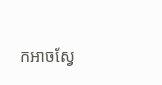កអាចស្វែ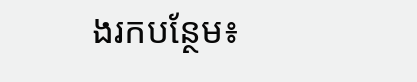ងរកបន្ថែម៖